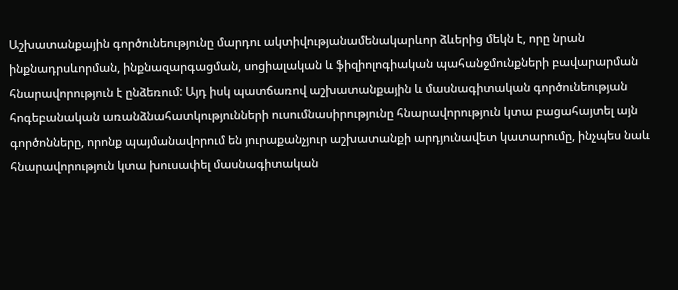Աշխատանքային գործունեությունը մարդու ակտիվությանամենակարևոր ձևերից մեկն է, որը նրան ինքնադրսևորման, ինքնազարգացման, սոցիալական և ֆիզիոլոգիական պահանջմունքների բավարարման հնարավորություն է ընձեռում: Այդ իսկ պատճառով աշխատանքային և մասնագիտական գործունեության հոգեբանական առանձնահատկությունների ուսումնասիրությունը հնարավորություն կտա բացահայտել այն գործոնները, որոնք պայմանավորում են յուրաքանչյուր աշխատանքի արդյունավետ կատարումը, ինչպես նաև հնարավորություն կտա խուսափել մասնագիտական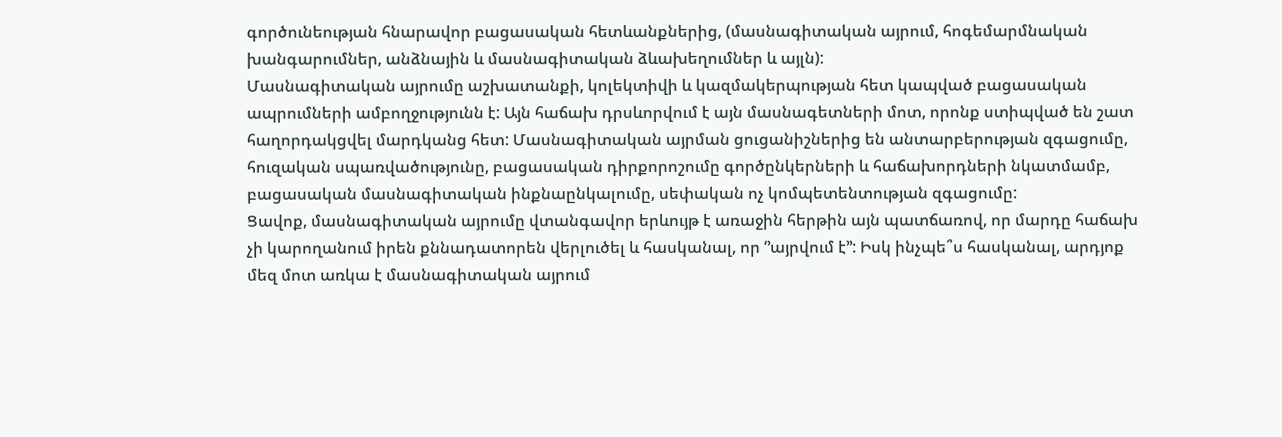գործունեության հնարավոր բացասական հետևանքներից, (մասնագիտական այրում, հոգեմարմնական խանգարումներ, անձնային և մասնագիտական ձևախեղումներ և այլն):
Մասնագիտական այրումը աշխատանքի, կոլեկտիվի և կազմակերպության հետ կապված բացասական ապրումների ամբողջությունն է: Այն հաճախ դրսևորվում է այն մասնագետների մոտ, որոնք ստիպված են շատ հաղորդակցվել մարդկանց հետ: Մասնագիտական այրման ցուցանիշներից են անտարբերության զգացումը, հուզական սպառվածությունը, բացասական դիրքորոշումը գործընկերների և հաճախորդների նկատմամբ, բացասական մասնագիտական ինքնաընկալումը, սեփական ոչ կոմպետենտության զգացումը:
Ցավոք, մասնագիտական այրումը վտանգավոր երևույթ է առաջին հերթին այն պատճառով, որ մարդը հաճախ չի կարողանում իրեն քննադատորեն վերլուծել և հասկանալ, որ ‘’այրվում է’’: Իսկ ինչպե՞ս հասկանալ, արդյոք մեզ մոտ առկա է մասնագիտական այրում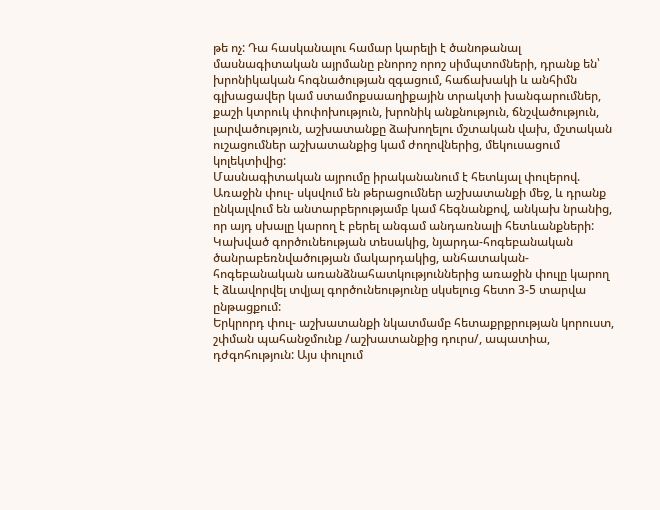թե ոչ: Դա հասկանալու համար կարելի է ծանոթանալ մասնագիտական այրմանը բնորոշ որոշ սիմպտոմների, դրանք են՝ խրոնիկական հոգնածության զգացում, հաճախակի և անհիմն գլխացավեր կամ ստամոքսաաղիքային տրակտի խանգարումներ, քաշի կտրուկ փոփոխություն, խրոնիկ անքնություն, ճնշվածություն, լարվածություն, աշխատանքը ձախողելու մշտական վախ, մշտական ուշացումներ աշխատանքից կամ ժողովներից, մեկուսացում կոլեկտիվից:
Մասնագիտական այրումը իրականանում է հետևյալ փուլերով.
Առաջին փուլ- սկսվում են թերացումներ աշխատանքի մեջ, և դրանք ընկալվում են անտարբերությամբ կամ հեգնանքով, անկախ նրանից, որ այդ սխալը կարող է բերել անգամ անդառնալի հետևանքների: Կախված գործունեության տեսակից, նյարդա-հոգեբանական ծանրաբեռնվածության մակարդակից, անհատական-հոգեբանական առանձնահատկություններից առաջին փուլը կարող է ձևավորվել տվյալ գործունեությունը սկսելուց հետո 3-5 տարվա ընթացքում:
Երկրորդ փուլ- աշխատանքի նկատմամբ հետաքրքրության կորուստ, շփման պահանջմունք /աշխատանքից դուրս/, ապատիա, դժգոհություն: Այս փուլում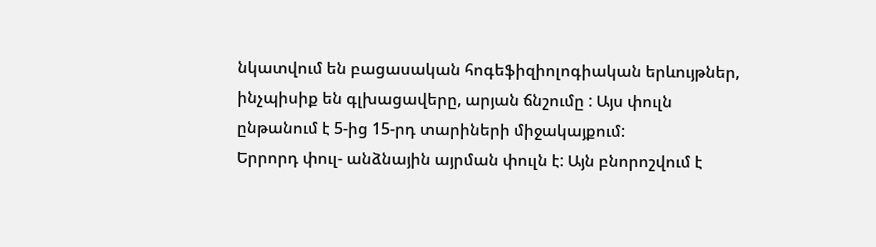նկատվում են բացասական հոգեֆիզիոլոգիական երևույթներ, ինչպիսիք են գլխացավերը, արյան ճնշումը : Այս փուլն ընթանում է 5-ից 15-րդ տարիների միջակայքում:
Երրորդ փուլ- անձնային այրման փուլն է: Այն բնորոշվում է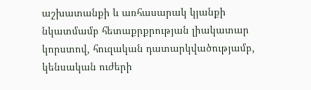աշխատանքի և առհասարակ կյանքի նկատմամբ հետաքրքրության լիակատար կորստով, հուզական դատարկվածությամբ, կենսական ուժերի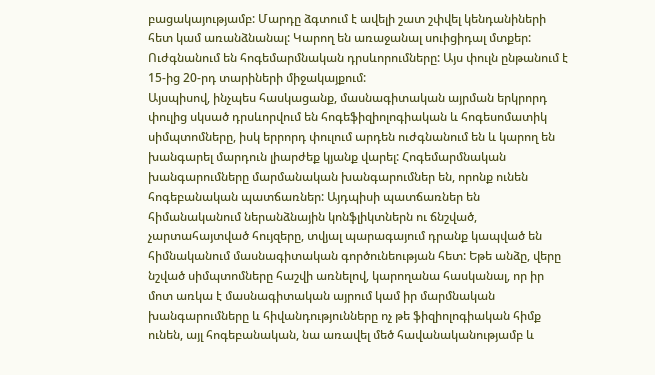բացակայությամբ: Մարդը ձգտում է ավելի շատ շփվել կենդանիների հետ կամ առանձնանալ: Կարող են առաջանալ սուիցիդալ մտքեր: Ուժգնանում են հոգեմարմնական դրսևորումները: Այս փուլն ընթանում է 15-ից 20-րդ տարիների միջակայքում:
Այսպիսով, ինչպես հասկացանք, մասնագիտական այրման երկրորդ փուլից սկսած դրսևորվում են հոգեֆիզիոլոգիական և հոգեսոմատիկ սիմպտոմները, իսկ երրորդ փուլում արդեն ուժգնանում են և կարող են խանգարել մարդուն լիարժեք կյանք վարել: Հոգեմարմնական խանգարումները մարմանական խանգարումներ են, որոնք ունեն հոգեբանական պատճառներ: Այդպիսի պատճառներ են հիմանականում ներանձնային կոնֆլիկտներն ու ճնշված, չարտահայտված հույզերը, տվյալ պարագայում դրանք կապված են հիմնականում մասնագիտական գործունեության հետ: Եթե անձը, վերը նշված սիմպտոմները հաշվի առնելով, կարողանա հասկանալ, որ իր մոտ առկա է մասնագիտական այրում կամ իր մարմնական խանգարումները և հիվանդությունները ոչ թե ֆիզիոլոգիական հիմք ունեն, այլ հոգեբանական, նա առավել մեծ հավանականությամբ և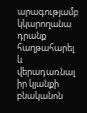արագությամբ կկարողանա դրանք հաղթահարել և վերադառնալ իր կյանքի բնականոն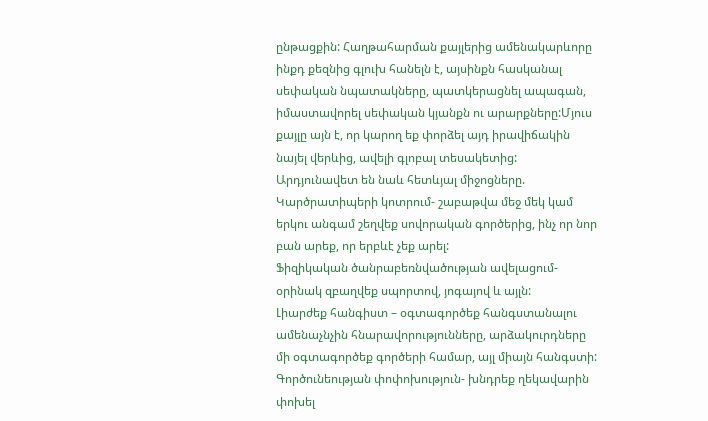ընթացքին: Հաղթահարման քայլերից ամենակարևորը ինքդ քեզնից գլուխ հանելն է, այսինքն հասկանալ սեփական նպատակները, պատկերացնել ապագան, իմաստավորել սեփական կյանքն ու արարքները:Մյուս քայլը այն է, որ կարող եք փորձել այդ իրավիճակին նայել վերևից, ավելի գլոբալ տեսակետից:
Արդյունավետ են նաև հետևյալ միջոցները.
Կարծրատիպերի կոտրում- շաբաթվա մեջ մեկ կամ երկու անգամ շեղվեք սովորական գործերից, ինչ որ նոր բան արեք, որ երբևէ չեք արել:
Ֆիզիկական ծանրաբեռնվածության ավելացում- օրինակ զբաղվեք սպորտով, յոգայով և այլն:
Լիարժեք հանգիստ – օգտագործեք հանգստանալու ամենաչնչին հնարավորությունները, արձակուրդները մի օգտագործեք գործերի համար, այլ միայն հանգստի:
Գործունեության փոփոխություն- խնդրեք ղեկավարին փոխել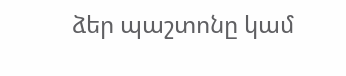ձեր պաշտոնը կամ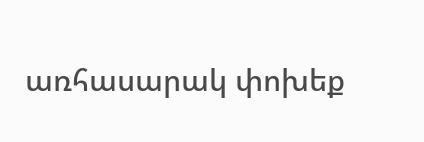առհասարակ փոխեք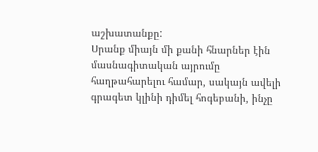աշխատանքը:
Սրանք միայն մի քանի հնարներ էին մասնագիտական այրումը հաղթահարելու համար, սակայն ավելի գրագետ կլինի դիմել հոգեբանի, ինչը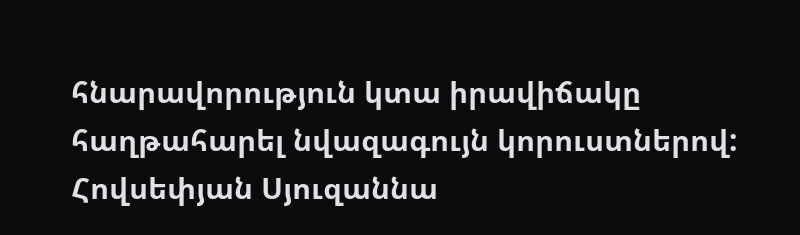հնարավորություն կտա իրավիճակը հաղթահարել նվազագույն կորուստներով:
Հովսեփյան Սյուզաննա